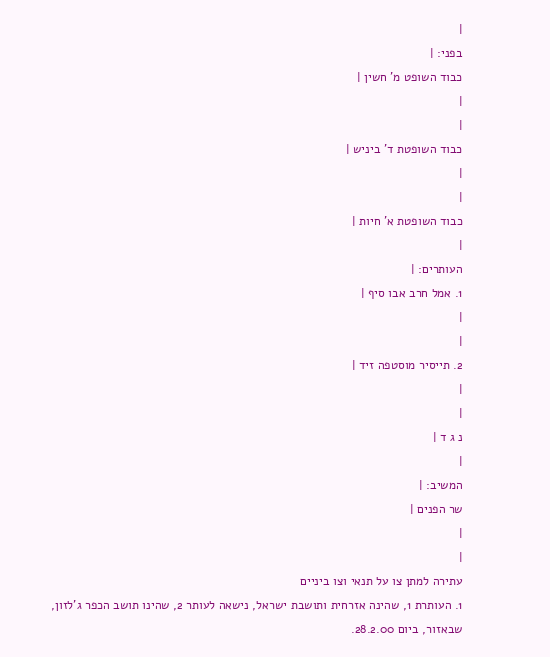|
בפני: |
כבוד השופט מ' חשין |
|
|
כבוד השופטת ד' ביניש |
|
|
כבוד השופטת א' חיות |
|
העותרים: |
1. אמל חרב אבו סיף |
|
|
2. תייסיר מוסטפה זיד |
|
|
נ ג ד |
|
המשיב: |
שר הפנים |
|
|
עתירה למתן צו על תנאי וצו ביניים
1. העותרת 1, שהינה אזרחית ותושבת ישראל, נישאה לעותר 2, שהינו תושב הכפר ג'לזון, שבאזור, ביום 28.2.00.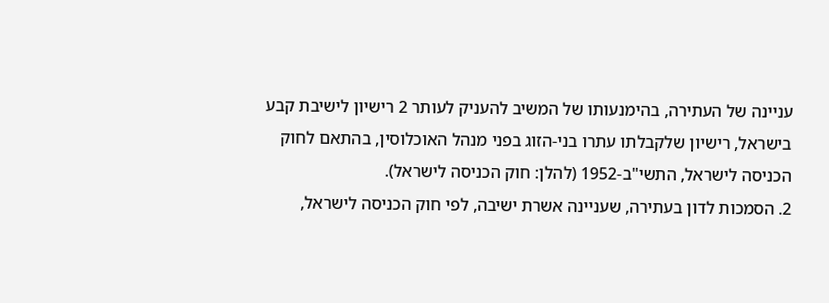עניינה של העתירה, בהימנעותו של המשיב להעניק לעותר 2 רישיון לישיבת קבע בישראל, רישיון שלקבלתו עתרו בני-הזוג בפני מנהל האוכלוסין, בהתאם לחוק הכניסה לישראל, התשי"ב-1952 (להלן: חוק הכניסה לישראל).
2. הסמכות לדון בעתירה, שעניינה אשרת ישיבה, לפי חוק הכניסה לישראל,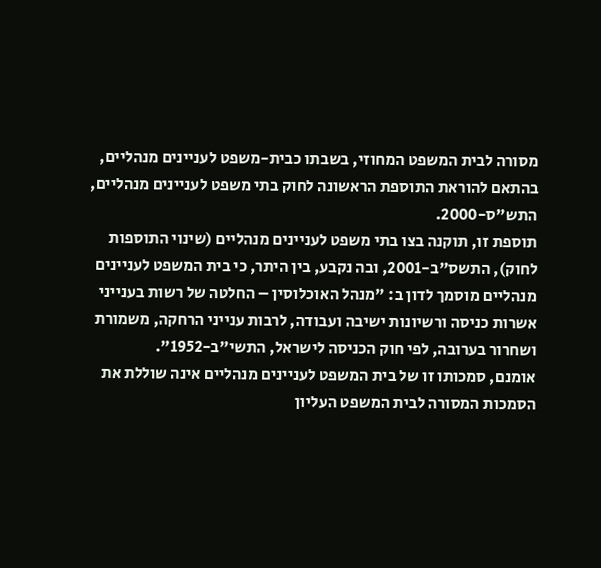מסורה לבית המשפט המחוזי, בשבתו כבית-משפט לעניינים מנהליים, בהתאם להוראת התוספת הראשונה לחוק בתי משפט לעניינים מנהליים, התש"ס-2000.
תוספת זו, תוקנה בצו בתי משפט לעניינים מנהליים (שינוי התוספות לחוק), התשס"ב-2001, ובה נקבע, בין היתר, כי בית המשפט לעניינים מנהליים מוסמך לדון ב: "מנהל האוכלוסין – החלטה של רשות בענייני אשרות כניסה ורשיונות ישיבה ועבודה, לרבות ענייני הרחקה, משמורת ושחרור בערובה, לפי חוק הכניסה לישראל, התשי"ב-1952".
אומנם, סמכותו זו של בית המשפט לעניינים מנהליים אינה שוללת את הסמכות המסורה לבית המשפט העליון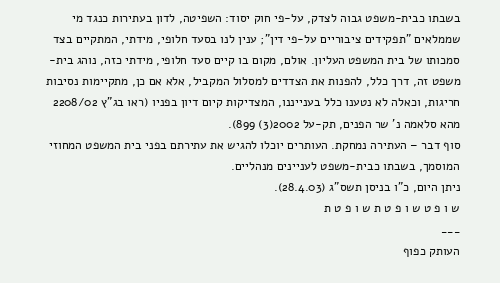בשבתו כבית-משפט גבוה לצדק, על-פי חוק יסוד: השפיטה, לדון בעתירות כנגד מי שממלאים "תפקידים ציבוריים על-פי דין"; ענין לנו בסעד חלופי, מידתי, המתקיים בצד סמכותו של בית המשפט העליון. אולם, מקום בו קיים סעד חלופי, מידתי כזה, נוהג בית-משפט זה, דרך כלל, להפנות את הצדדים למסלול המקביל, אלא אם כן, מתקיימות נסיבות חריגות, וכאלה לא נטענו כלל בענייננו, המצדיקות קיום דיון בפניו (ראו בג"ץ 2208/02 מהא סלאמה נ' שר הפנים, תק-על 2002(3) 899).
סוף דבר – העתירה נמחקת. העותרים יוכלו להגיש את עתירתם בפני בית המשפט המחוזי המוסמך, בשבתו כבית-משפט לעניינים מנהליים.
ניתן היום, כ"ו בניסן תשס"ג (28.4.03).
ש ו פ ט ש ו פ ט ת ש ו פ ט ת
___
העותק כפוף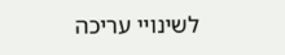לשינויי עריכה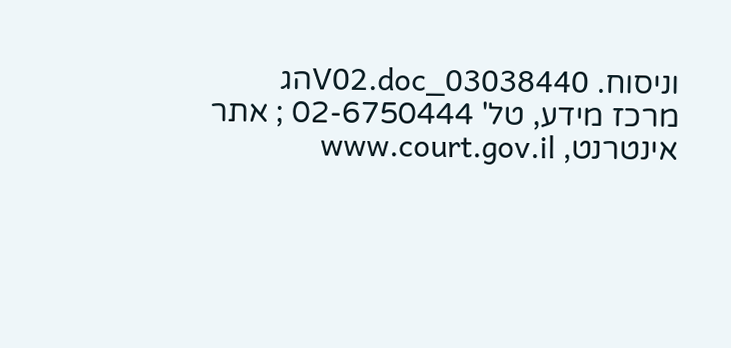וניסוח. 03038440_V02.docהג
מרכז מידע, טל' 02-6750444 ; אתר אינטרנט, www.court.gov.il